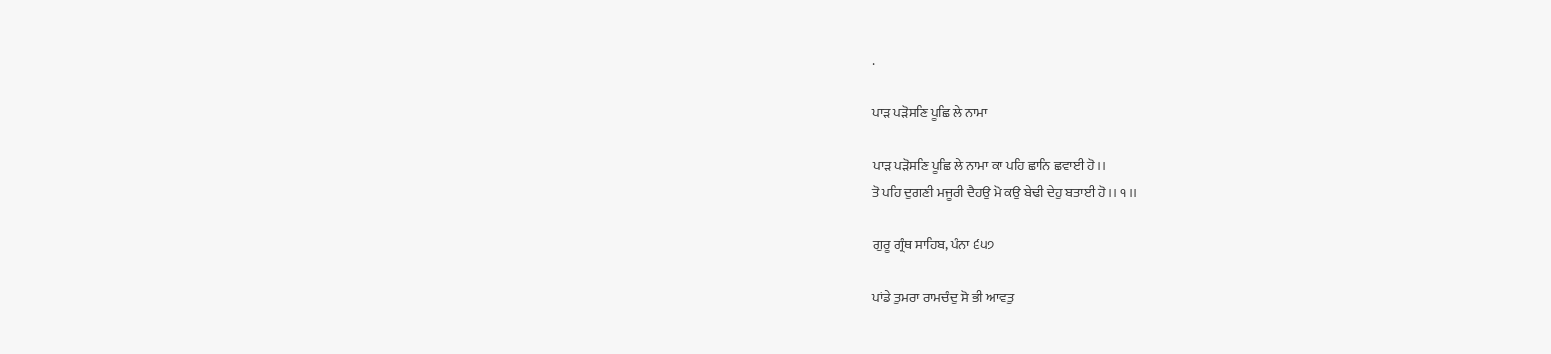.

ਪਾੜ ਪੜੋਸਣਿ ਪੂਛਿ ਲੇ ਨਾਮਾ

ਪਾੜ ਪੜੋਸਣਿ ਪੂਛਿ ਲੇ ਨਾਮਾ ਕਾ ਪਹਿ ਛਾਨਿ ਛਵਾਈ ਹੋ।।
ਤੋ ਪਹਿ ਦੁਗਣੀ ਮਜੂਰੀ ਦੈਹਉ ਮੋ ਕਉ ਬੇਢੀ ਦੇਹੁ ਬਤਾਈ ਹੋ।। ੧।।

ਗੁਰੂ ਗ੍ਰੰਥ ਸਾਹਿਬ, ਪੰਨਾ ੬੫੭

ਪਾਂਡੇ ਤੁਮਰਾ ਰਾਮਚੰਦੁ ਸੋ ਭੀ ਆਵਤੁ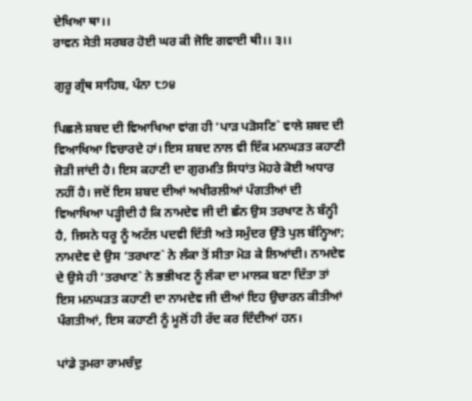ਦੇਖਿਆ ਥਾ।।
ਰਾਵਨ ਸੇਤੀ ਸਰਬਰ ਹੋਈ ਘਰ ਕੀ ਜੋਇ ਗਵਾਈ ਥੀ।। ੩।।

ਗੁਰੂ ਗ੍ਰੰਥ ਸਾਹਿਬ, ਪੰਨਾ ੮੭੪

ਪਿਛਲੇ ਸ਼ਬਦ ਦੀ ਵਿਆਖਿਆ ਵਾਂਗ ਹੀ ‘ਪਾੜ ਪੜੋਸਣਿ` ਵਾਲੇ ਸ਼ਬਦ ਦੀ ਵਿਆਖਿਆ ਵਿਚਾਰਦੇ ਹਾਂ। ਇਸ ਸ਼ਬਦ ਨਾਲ ਵੀ ਇੱਕ ਮਨਘੜਤ ਕਹਾਣੀ ਜੋੜੀ ਜਾਂਦੀ ਹੈ। ਇਸ ਕਹਾਣੀ ਦਾ ਗੁਰਮਤਿ ਸਿਧਾਂਤ ਮੋਹਰੇ ਕੋਈ ਅਧਾਰ ਨਹੀਂ ਹੈ। ਜਦੋਂ ਇਸ ਸ਼ਬਦ ਦੀਆਂ ਅਖੀਰਲੀਆਂ ਪੰਗਤੀਆਂ ਦੀ ਵਿਆਖਿਆ ਪੜ੍ਹੀਦੀ ਹੈ ਕਿ ਨਾਮਦੇਵ ਜੀ ਦੀ ਛੰਨ ਉਸ ਤਰਖਾਣ ਨੇ ਬੰਨ੍ਹੀ ਹੈ, ਜਿਸਨੇ ਧਰੂ ਨੂੰ ਅਟੱਲ ਪਦਵੀ ਦਿੱਤੀ ਅਤੇ ਸਮੁੰਦਰ ਉੱਤੇ ਪੁਲ ਬੰਨ੍ਹਿਆ; ਨਾਮਦੇਵ ਦੇ ਉਸ ‘ਤਰਖਾਣ` ਨੇ ਲੰਕਾ ਤੋਂ ਸੀਤਾ ਮੋੜ ਕੇ ਲਿਆਂਦੀ। ਨਾਮਦੇਵ ਦੇ ਉਸੇ ਹੀ ‘ਤਰਖਾਣ` ਨੇ ਭਭੀਖਣ ਨੂੰ ਲੰਕਾ ਦਾ ਮਾਲਕ ਬਣਾ ਦਿੱਤਾ ਤਾਂ ਇਸ ਮਨਘੜਤ ਕਹਾਣੀ ਦਾ ਨਾਮਦੇਵ ਜੀ ਦੀਆਂ ਇਹ ਉਚਾਰਨ ਕੀਤੀਆਂ ਪੰਗਤੀਆਂ, ਇਸ ਕਹਾਣੀ ਨੂੰ ਮੂਲੋਂ ਹੀ ਰੱਦ ਕਰ ਦਿੰਦੀਆਂ ਹਨ।

ਪਾਂਡੇ ਤੁਮਰਾ ਰਾਮਚੰਦੁ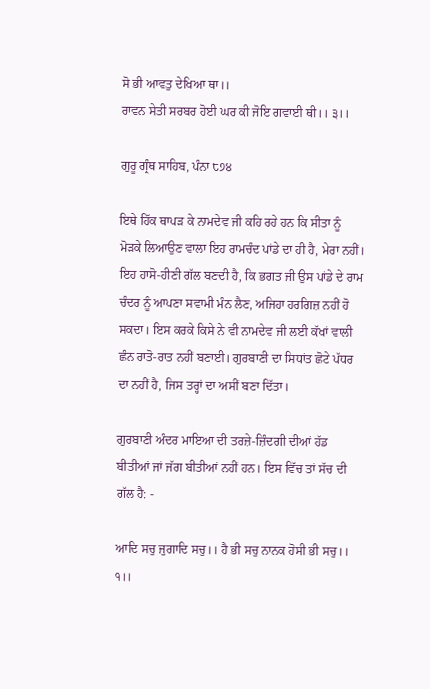ਸੋ ਭੀ ਆਵਤੁ ਦੇਖਿਆ ਥਾ।।
ਰਾਵਨ ਸੇਤੀ ਸਰਬਰ ਹੋਈ ਘਰ ਕੀ ਜੋਇ ਗਵਾਈ ਥੀ।। ੩।।

ਗੁਰੂ ਗ੍ਰੰਥ ਸਾਹਿਬ, ਪੰਨਾ ੮੭੪

ਇਥੇ ਹਿੱਕ ਥਾਪੜ ਕੇ ਨਾਮਦੇਵ ਜੀ ਕਹਿ ਰਹੇ ਹਨ ਕਿ ਸੀਤਾ ਨੂੰ ਮੋੜਕੇ ਲਿਆਉਣ ਵਾਲਾ ਇਹ ਰਾਮਚੰਦ ਪਾਂਡੇ ਦਾ ਹੀ ਹੈ, ਮੇਰਾ ਨਹੀਂ। ਇਹ ਹਾਸੋ-ਹੀਣੀ ਗੱਲ ਬਣਦੀ ਹੈ, ਕਿ ਭਗਤ ਜੀ ਉਸ ਪਾਂਡੇ ਦੇ ਰਾਮ ਚੰਦਰ ਨੂੰ ਆਪਣਾ ਸਵਾਮੀ ਮੰਨ ਲੈਣ, ਅਜਿਹਾ ਹਰਗਿਜ਼ ਨਹੀਂ ਹੋ ਸਕਦਾ। ਇਸ ਕਰਕੇ ਕਿਸੇ ਨੇ ਵੀ ਨਾਮਦੇਵ ਜੀ ਲਈ ਕੱਖਾਂ ਵਾਲੀ ਛੰਨ ਰਾਤੋ-ਰਾਤ ਨਹੀਂ ਬਣਾਈ। ਗੁਰਬਾਣੀ ਦਾ ਸਿਧਾਂਤ ਛੋਟੇ ਪੱਧਰ ਦਾ ਨਹੀਂ ਹੈ, ਜਿਸ ਤਰ੍ਹਾਂ ਦਾ ਅਸੀਂ ਬਣਾ ਦਿੱਤਾ।

ਗੁਰਬਾਣੀ ਅੰਦਰ ਮਾਇਆ ਦੀ ਤਰਜ਼ੇ-ਜ਼ਿੰਦਗੀ ਦੀਆਂ ਹੱਡ ਬੀਤੀਆਂ ਜਾਂ ਜੱਗ ਬੀਤੀਆਂ ਨਹੀਂ ਹਨ। ਇਸ ਵਿੱਚ ਤਾਂ ਸੱਚ ਦੀ ਗੱਲ ਹੈ: -

ਆਦਿ ਸਚੁ ਜੁਗਾਦਿ ਸਚੁ।। ਹੈ ਭੀ ਸਚੁ ਨਾਨਕ ਹੋਸੀ ਭੀ ਸਚੁ।। ੧।।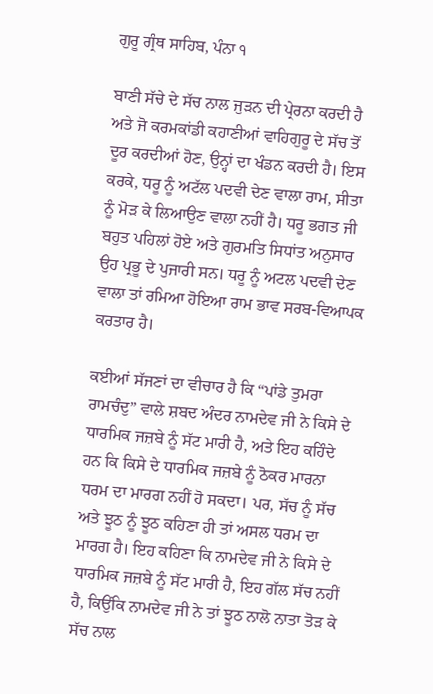ਗੁਰੂ ਗ੍ਰੰਥ ਸਾਹਿਬ, ਪੰਨਾ ੧

ਬਾਣੀ ਸੱਚੇ ਦੇ ਸੱਚ ਨਾਲ ਜੁੜਨ ਦੀ ਪ੍ਰੇਰਨਾ ਕਰਦੀ ਹੈ ਅਤੇ ਜੋ ਕਰਮਕਾਂਡੀ ਕਹਾਣੀਆਂ ਵਾਹਿਗੁਰੂ ਦੇ ਸੱਚ ਤੋਂ ਦੂਰ ਕਰਦੀਆਂ ਹੋਣ, ਉਨ੍ਹਾਂ ਦਾ ਖੰਡਨ ਕਰਦੀ ਹੈ। ਇਸ ਕਰਕੇ, ਧਰੂ ਨੂੰ ਅਟੱਲ ਪਦਵੀ ਦੇਣ ਵਾਲਾ ਰਾਮ, ਸੀਤਾ ਨੂੰ ਮੋੜ ਕੇ ਲਿਆਉਣ ਵਾਲਾ ਨਹੀਂ ਹੈ। ਧਰੂ ਭਗਤ ਜੀ ਬਹੁਤ ਪਹਿਲਾਂ ਹੋਏ ਅਤੇ ਗੁਰਮਤਿ ਸਿਧਾਂਤ ਅਨੁਸਾਰ ਉਹ ਪ੍ਰਭੂ ਦੇ ਪੁਜਾਰੀ ਸਨ। ਧਰੂ ਨੂੰ ਅਟਲ ਪਦਵੀ ਦੇਣ ਵਾਲਾ ਤਾਂ ਰਮਿਆ ਹੋਇਆ ਰਾਮ ਭਾਵ ਸਰਬ-ਵਿਆਪਕ ਕਰਤਾਰ ਹੈ।

ਕਈਆਂ ਸੱਜਣਾਂ ਦਾ ਵੀਚਾਰ ਹੈ ਕਿ “ਪਾਂਡੇ ਤੁਮਰਾ ਰਾਮਚੰਦੁ” ਵਾਲੇ ਸ਼ਬਦ ਅੰਦਰ ਨਾਮਦੇਵ ਜੀ ਨੇ ਕਿਸੇ ਦੇ ਧਾਰਮਿਕ ਜਜ਼ਬੇ ਨੂੰ ਸੱਟ ਮਾਰੀ ਹੈ, ਅਤੇ ਇਹ ਕਹਿੰਦੇ ਹਨ ਕਿ ਕਿਸੇ ਦੇ ਧਾਰਮਿਕ ਜਜ਼ਬੇ ਨੂੰ ਠੋਕਰ ਮਾਰਨਾ ਧਰਮ ਦਾ ਮਾਰਗ ਨਹੀਂ ਹੋ ਸਕਦਾ। ਪਰ, ਸੱਚ ਨੂੰ ਸੱਚ ਅਤੇ ਝੂਠ ਨੂੰ ਝੂਠ ਕਹਿਣਾ ਹੀ ਤਾਂ ਅਸਲ ਧਰਮ ਦਾ ਮਾਰਗ ਹੈ। ਇਹ ਕਹਿਣਾ ਕਿ ਨਾਮਦੇਵ ਜੀ ਨੇ ਕਿਸੇ ਦੇ ਧਾਰਮਿਕ ਜਜ਼ਬੇ ਨੂੰ ਸੱਟ ਮਾਰੀ ਹੈ, ਇਹ ਗੱਲ ਸੱਚ ਨਹੀਂ ਹੈ, ਕਿਉਂਕਿ ਨਾਮਦੇਵ ਜੀ ਨੇ ਤਾਂ ਝੂਠ ਨਾਲੋ ਨਾਤਾ ਤੋੜ ਕੇ ਸੱਚ ਨਾਲ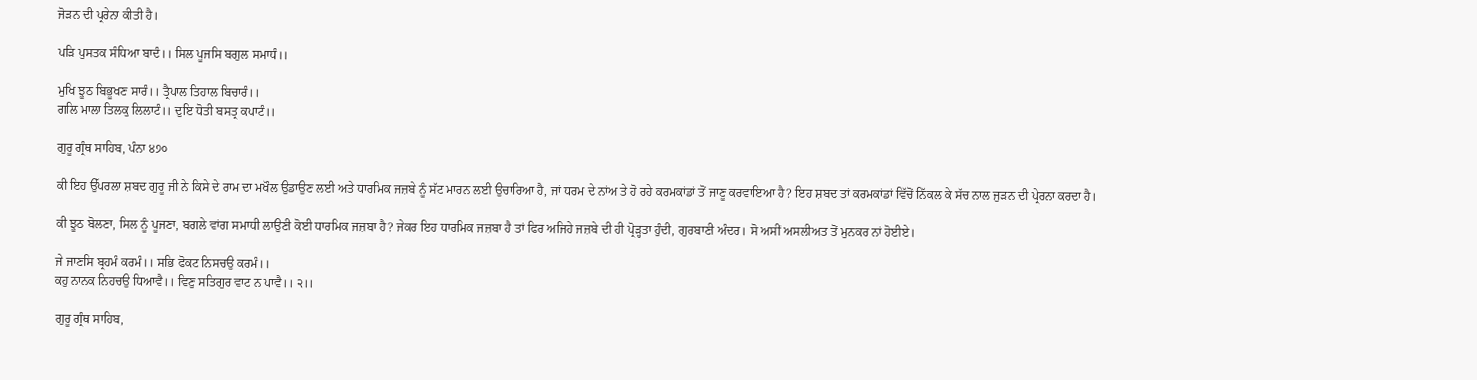ਜੋੜਨ ਦੀ ਪ੍ਰਰੇਨਾ ਕੀਤੀ ਹੈ।

ਪੜਿ ਪੁਸਤਕ ਸੰਧਿਆ ਬਾਦੰ।। ਸਿਲ ਪੂਜਸਿ ਬਗੁਲ ਸਮਾਧੰ।।

ਮੁਖਿ ਝੂਠ ਬਿਭੂਖਣ ਸਾਰੰ।। ਤ੍ਰੈਪਾਲ ਤਿਹਾਲ ਬਿਚਾਰੰ।।
ਗਲਿ ਮਾਲਾ ਤਿਲਕੁ ਲਿਲਾਟੰ।। ਦੁਇ ਧੋਤੀ ਬਸਤ੍ਰ ਕਪਾਟੰ।।

ਗੁਰੂ ਗ੍ਰੰਥ ਸਾਹਿਬ, ਪੰਨਾ ੪੭੦

ਕੀ ਇਹ ਉੱਪਰਲਾ ਸ਼ਬਦ ਗੁਰੂ ਜੀ ਨੇ ਕਿਸੇ ਦੇ ਰਾਮ ਦਾ ਮਖੌਲ ਉਡਾਉਣ ਲਈ ਅਤੇ ਧਾਰਮਿਕ ਜਜ਼ਬੇ ਨੂੰ ਸੱਟ ਮਾਰਨ ਲਈ ਉਚਾਰਿਆ ਹੈ, ਜਾਂ ਧਰਮ ਦੇ ਨਾਂਅ ਤੇ ਹੋ ਰਹੇ ਕਰਮਕਾਂਡਾਂ ਤੋਂ ਜਾਣੂ ਕਰਵਾਇਆ ਹੈ? ਇਹ ਸ਼ਬਦ ਤਾਂ ਕਰਮਕਾਂਡਾਂ ਵਿੱਚੋਂ ਨਿੱਕਲ ਕੇ ਸੱਚ ਨਾਲ ਜੁੜਨ ਦੀ ਪ੍ਰੇਰਨਾ ਕਰਦਾ ਹੈ।

ਕੀ ਝੂਠ ਬੋਲਣਾ, ਸਿਲ ਨੂੰ ਪੂਜਣਾ, ਬਗਲੇ ਵਾਂਗ ਸਮਾਧੀ ਲਾਉਣੀ ਕੋਈ ਧਾਰਮਿਕ ਜਜ਼ਬਾ ਹੈ? ਜੇਕਰ ਇਹ ਧਾਰਮਿਕ ਜਜ਼ਬਾ ਹੈ ਤਾਂ ਫਿਰ ਅਜਿਹੇ ਜਜ਼ਬੇ ਦੀ ਹੀ ਪ੍ਰੋੜ੍ਹਤਾ ਹੁੰਦੀ, ਗੁਰਬਾਣੀ ਅੰਦਰ। ਸੋ ਅਸੀਂ ਅਸਲੀਅਤ ਤੋਂ ਮੁਨਕਰ ਨਾਂ ਹੋਈਏ।

ਜੇ ਜਾਣਸਿ ਬ੍ਰਹਮੰ ਕਰਮੰ।। ਸਭਿ ਫੋਕਟ ਨਿਸਚਉ ਕਰਮੰ।।
ਕਹੁ ਨਾਨਕ ਨਿਹਚਉ ਧਿਆਵੈ।। ਵਿਣੁ ਸਤਿਗੁਰ ਵਾਟ ਨ ਪਾਵੈ।। ੨।।

ਗੁਰੂ ਗ੍ਰੰਥ ਸਾਹਿਬ,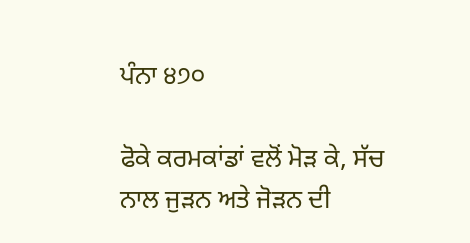ਪੰਨਾ ੪੭੦

ਫੋਕੇ ਕਰਮਕਾਂਡਾਂ ਵਲੋਂ ਮੋੜ ਕੇ, ਸੱਚ ਨਾਲ ਜੁੜਨ ਅਤੇ ਜੋੜਨ ਦੀ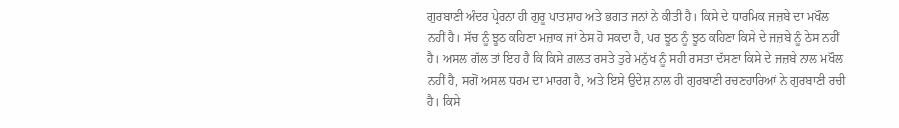ਗੁਰਬਾਣੀ ਅੰਦਰ ਪ੍ਰੇਰਨਾ ਹੀ ਗੁਰੂ ਪਾਤਸ਼ਾਹ ਅਤੇ ਭਗਤ ਜਨਾਂ ਨੇ ਕੀਤੀ ਹੈ। ਕਿਸੇ ਦੇ ਧਾਰਮਿਕ ਜਜ਼ਬੇ ਦਾ ਮਖੌਲ ਨਹੀਂ ਹੈ। ਸੱਚ ਨੂੰ ਝੂਠ ਕਹਿਣਾ ਮਜ਼ਾਕ ਜਾਂ ਠੇਸ ਹੋ ਸਕਦਾ ਹੈ, ਪਰ ਝੂਠ ਨੂੰ ਝੂਠ ਕਹਿਣਾ ਕਿਸੇ ਦੇ ਜਜ਼ਬੇ ਨੂੰ ਠੇਸ ਨਹੀਂ ਹੈ। ਅਸਲ ਗੱਲ ਤਾਂ ਇਹ ਹੈ ਕਿ ਕਿਸੇ ਗ਼ਲਤ ਰਸਤੇ ਤੁਰੇ ਮਨੁੱਖ ਨੂੰ ਸਹੀ ਰਸਤਾ ਦੱਸਣਾ ਕਿਸੇ ਦੇ ਜਜ਼ਬੇ ਨਾਲ ਮਖੌਲ ਨਹੀਂ ਹੈ, ਸਗੋਂ ਅਸਲ ਧਰਮ ਦਾ ਮਾਰਗ ਹੈ, ਅਤੇ ਇਸੇ ਉਦੇਸ਼ ਨਾਲ ਹੀ ਗੁਰਬਾਣੀ ਰਚਣਹਾਰਿਆਂ ਨੇ ਗੁਰਬਾਣੀ ਰਚੀ ਹੈ। ਕਿਸੇ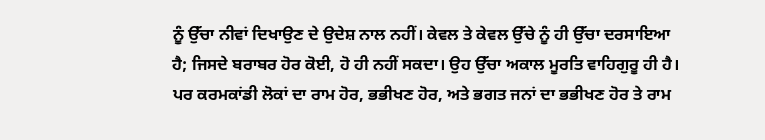ਨੂੰ ਉੱਚਾ ਨੀਵਾਂ ਦਿਖਾਉਣ ਦੇ ਉਦੇਸ਼ ਨਾਲ ਨਹੀਂ। ਕੇਵਲ ਤੇ ਕੇਵਲ ਉੱਚੇ ਨੂੰ ਹੀ ਉੱਚਾ ਦਰਸਾਇਆ ਹੈ; ਜਿਸਦੇ ਬਰਾਬਰ ਹੋਰ ਕੋਈ, ਹੋ ਹੀ ਨਹੀਂ ਸਕਦਾ। ਉਹ ਉੱਚਾ ਅਕਾਲ ਮੂਰਤਿ ਵਾਹਿਗੁਰੂ ਹੀ ਹੈ। ਪਰ ਕਰਮਕਾਂਡੀ ਲੋਕਾਂ ਦਾ ਰਾਮ ਹੋਰ, ਭਭੀਖਣ ਹੋਰ, ਅਤੇ ਭਗਤ ਜਨਾਂ ਦਾ ਭਭੀਖਣ ਹੋਰ ਤੇ ਰਾਮ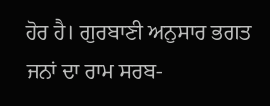ਹੋਰ ਹੈ। ਗੁਰਬਾਣੀ ਅਨੁਸਾਰ ਭਗਤ ਜਨਾਂ ਦਾ ਰਾਮ ਸਰਬ-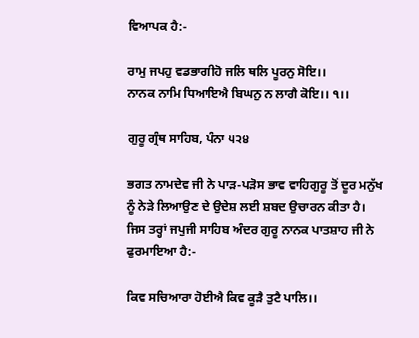ਵਿਆਪਕ ਹੈ:-

ਰਾਮੁ ਜਪਹੁ ਵਡਭਾਗੀਹੋ ਜਲਿ ਥਲਿ ਪੂਰਨੁ ਸੋਇ।।
ਨਾਨਕ ਨਾਮਿ ਧਿਆਇਐ ਬਿਘਨੁ ਨ ਲਾਗੈ ਕੋਇ।। ੧।।

ਗੁਰੂ ਗ੍ਰੰਥ ਸਾਹਿਬ, ਪੰਨਾ ੫੨੪

ਭਗਤ ਨਾਮਦੇਵ ਜੀ ਨੇ ਪਾੜ-ਪੜੋਸ ਭਾਵ ਵਾਹਿਗੁਰੂ ਤੋਂ ਦੂਰ ਮਨੁੱਖ ਨੂੰ ਨੇੜੇ ਲਿਆਉਣ ਦੇ ਉਦੇਸ਼ ਲਈ ਸ਼ਬਦ ਉਚਾਰਨ ਕੀਤਾ ਹੈ। ਜਿਸ ਤਰ੍ਹਾਂ ਜਪੁਜੀ ਸਾਹਿਬ ਅੰਦਰ ਗੁਰੂ ਨਾਨਕ ਪਾਤਸ਼ਾਹ ਜੀ ਨੇ ਫੁਰਮਾਇਆ ਹੈ:-

ਕਿਵ ਸਚਿਆਰਾ ਹੋਈਐ ਕਿਵ ਕੂੜੈ ਤੁਟੈ ਪਾਲਿ।।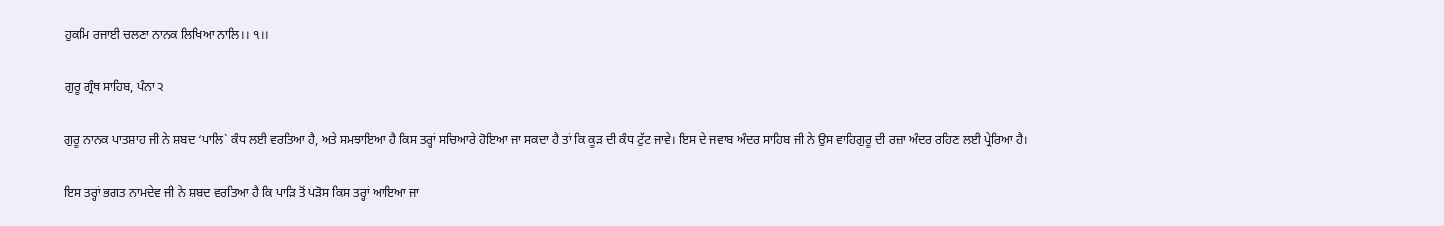ਹੁਕਮਿ ਰਜਾਈ ਚਲਣਾ ਨਾਨਕ ਲਿਖਿਆ ਨਾਲਿ।। ੧।।

ਗੁਰੂ ਗ੍ਰੰਥ ਸਾਹਿਬ, ਪੰਨਾ ੨

ਗੁਰੂ ਨਾਨਕ ਪਾਤਸ਼ਾਹ ਜੀ ਨੇ ਸ਼ਬਦ ‘ਪਾਲਿ` ਕੰਧ ਲਈ ਵਰਤਿਆ ਹੈ, ਅਤੇ ਸਮਝਾਇਆ ਹੈ ਕਿਸ ਤਰ੍ਹਾਂ ਸਚਿਆਰੇ ਹੋਇਆ ਜਾ ਸਕਦਾ ਹੈ ਤਾਂ ਕਿ ਕੂੜ ਦੀ ਕੰਧ ਟੁੱਟ ਜਾਵੇ। ਇਸ ਦੇ ਜਵਾਬ ਅੰਦਰ ਸਾਹਿਬ ਜੀ ਨੇ ਉਸ ਵਾਹਿਗੁਰੂ ਦੀ ਰਜ਼ਾ ਅੰਦਰ ਰਹਿਣ ਲਈ ਪ੍ਰੇਰਿਆ ਹੈ।

ਇਸ ਤਰ੍ਹਾਂ ਭਗਤ ਨਾਮਦੇਵ ਜੀ ਨੇ ਸ਼ਬਦ ਵਰਤਿਆ ਹੈ ਕਿ ਪਾੜਿ ਤੋਂ ਪੜੋਸ ਕਿਸ ਤਰ੍ਹਾਂ ਆਇਆ ਜਾ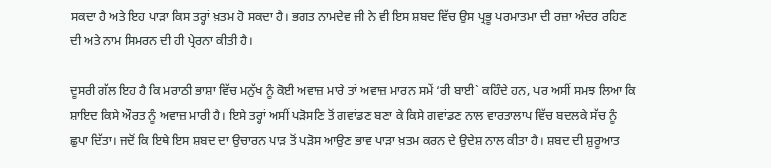ਸਕਦਾ ਹੈ ਅਤੇ ਇਹ ਪਾੜਾ ਕਿਸ ਤਰ੍ਹਾਂ ਖ਼ਤਮ ਹੋ ਸਕਦਾ ਹੈ। ਭਗਤ ਨਾਮਦੇਵ ਜੀ ਨੇ ਵੀ ਇਸ ਸ਼ਬਦ ਵਿੱਚ ਉਸ ਪ੍ਰਭੂ ਪਰਮਾਤਮਾ ਦੀ ਰਜ਼ਾ ਅੰਦਰ ਰਹਿਣ ਦੀ ਅਤੇ ਨਾਮ ਸਿਮਰਨ ਦੀ ਹੀ ਪ੍ਰੇਰਨਾ ਕੀਤੀ ਹੈ।

ਦੂਸਰੀ ਗੱਲ ਇਹ ਹੈ ਕਿ ਮਰਾਠੀ ਭਾਸ਼ਾ ਵਿੱਚ ਮਨੁੱਖ ਨੂੰ ਕੋਈ ਅਵਾਜ਼ ਮਾਰੇ ਤਾਂ ਅਵਾਜ਼ ਮਾਰਨ ਸਮੇਂ ‘ਰੀ ਬਾਈ` ਕਹਿੰਦੇ ਹਨ, ਪਰ ਅਸੀਂ ਸਮਝ ਲਿਆ ਕਿ ਸ਼ਾਇਦ ਕਿਸੇ ਔਰਤ ਨੂੰ ਅਵਾਜ਼ ਮਾਰੀ ਹੈ। ਇਸੇ ਤਰ੍ਹਾਂ ਅਸੀਂ ਪੜੋਸਣਿ ਤੋਂ ਗਵਾਂਡਣ ਬਣਾ ਕੇ ਕਿਸੇ ਗਵਾਂਡਣ ਨਾਲ ਵਾਰਤਾਲਾਪ ਵਿੱਚ ਬਦਲਕੇ ਸੱਚ ਨੂੰ ਛੁਪਾ ਦਿੱਤਾ। ਜਦੋਂ ਕਿ ਇਥੇ ਇਸ ਸ਼ਬਦ ਦਾ ਉਚਾਰਨ ਪਾੜ ਤੋਂ ਪੜੋਸ ਆਉਣ ਭਾਵ ਪਾੜਾ ਖ਼ਤਮ ਕਰਨ ਦੇ ਉਦੇਸ਼ ਨਾਲ ਕੀਤਾ ਹੈ। ਸ਼ਬਦ ਦੀ ਸ਼ੁਰੂਆਤ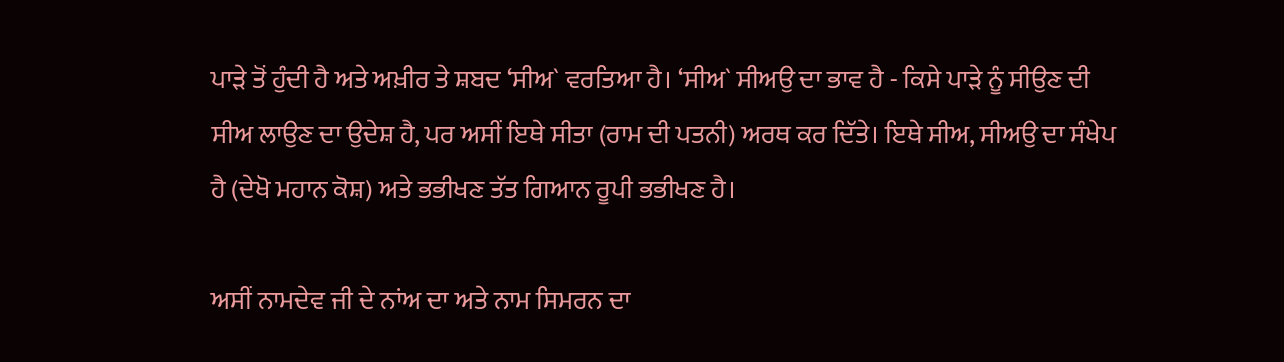ਪਾੜੇ ਤੋਂ ਹੁੰਦੀ ਹੈ ਅਤੇ ਅਖ਼ੀਰ ਤੇ ਸ਼ਬਦ ‘ਸੀਅ` ਵਰਤਿਆ ਹੈ। ‘ਸੀਅ` ਸੀਅਉ ਦਾ ਭਾਵ ਹੈ - ਕਿਸੇ ਪਾੜੇ ਨੂੰ ਸੀਉਣ ਦੀ ਸੀਅ ਲਾਉਣ ਦਾ ਉਦੇਸ਼ ਹੈ, ਪਰ ਅਸੀਂ ਇਥੇ ਸੀਤਾ (ਰਾਮ ਦੀ ਪਤਨੀ) ਅਰਥ ਕਰ ਦਿੱਤੇ। ਇਥੇ ਸੀਅ, ਸੀਅਉ ਦਾ ਸੰਖੇਪ ਹੈ (ਦੇਖੋ ਮਹਾਨ ਕੋਸ਼) ਅਤੇ ਭਭੀਖਣ ਤੱਤ ਗਿਆਨ ਰੂਪੀ ਭਭੀਖਣ ਹੈ।

ਅਸੀਂ ਨਾਮਦੇਵ ਜੀ ਦੇ ਨਾਂਅ ਦਾ ਅਤੇ ਨਾਮ ਸਿਮਰਨ ਦਾ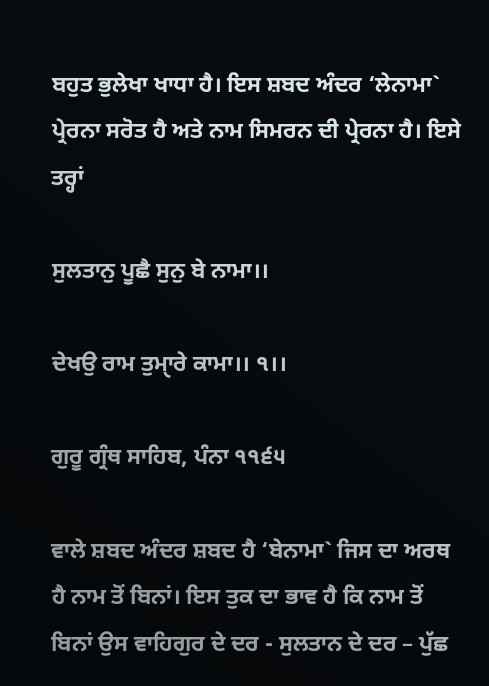ਬਹੁਤ ਭੁਲੇਖਾ ਖਾਧਾ ਹੈ। ਇਸ ਸ਼ਬਦ ਅੰਦਰ ‘ਲੇਨਾਮਾ` ਪ੍ਰੇਰਨਾ ਸਰੋਤ ਹੈ ਅਤੇ ਨਾਮ ਸਿਮਰਨ ਦੀ ਪ੍ਰੇਰਨਾ ਹੈ। ਇਸੇ ਤਰ੍ਹਾਂ

ਸੁਲਤਾਨੁ ਪੂਛੈ ਸੁਨੁ ਬੇ ਨਾਮਾ।।

ਦੇਖਉ ਰਾਮ ਤੁਮਾੑਰੇ ਕਾਮਾ।। ੧।।

ਗੁਰੂ ਗ੍ਰੰਥ ਸਾਹਿਬ, ਪੰਨਾ ੧੧੬੫

ਵਾਲੇ ਸ਼ਬਦ ਅੰਦਰ ਸ਼ਬਦ ਹੈ ‘ਬੇਨਾਮਾ` ਜਿਸ ਦਾ ਅਰਥ ਹੈ ਨਾਮ ਤੋਂ ਬਿਨਾਂ। ਇਸ ਤੁਕ ਦਾ ਭਾਵ ਹੈ ਕਿ ਨਾਮ ਤੋਂ ਬਿਨਾਂ ਉਸ ਵਾਹਿਗੁਰ ਦੇ ਦਰ - ਸੁਲਤਾਨ ਦੇ ਦਰ – ਪੁੱਛ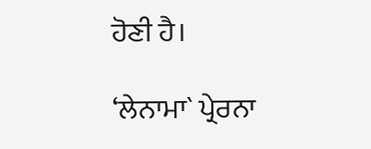ਹੋਣੀ ਹੈ।

‘ਲੇਨਾਮਾ` ਪ੍ਰੇਰਨਾ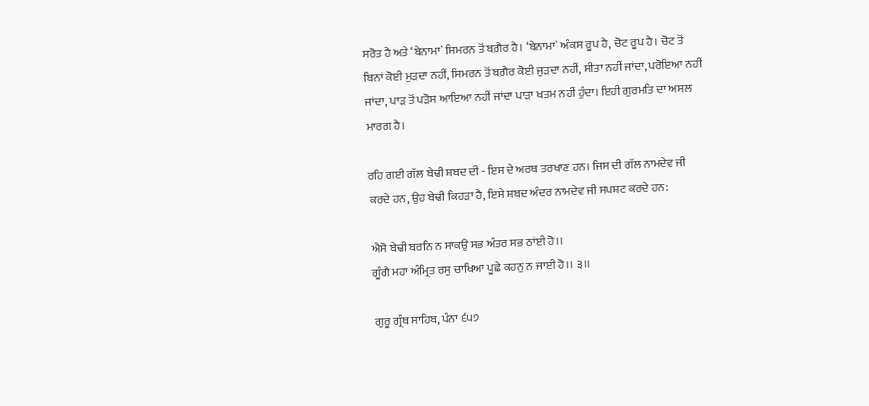ਸਰੋਤ ਹੈ ਅਤੇ ‘ਬੇਨਾਮਾ` ਸਿਮਰਨ ਤੋਂ ਬਗ਼ੈਰ ਹੈ। ‘ਬੇਨਾਮਾ` ਅੰਕਸ ਰੂਪ ਹੈ, ਚੋਟ ਰੂਪ ਹੈ। ਚੋਟ ਤੋਂ ਬਿਨਾਂ ਕੋਈ ਮੁੜਦਾ ਨਹੀਂ, ਸਿਮਰਨ ਤੋਂ ਬਗ਼ੈਰ ਕੋਈ ਜੁੜਦਾ ਨਹੀਂ, ਸੀਤਾ ਨਹੀਂ ਜਾਂਦਾ, ਪਰੋਇਆ ਨਹੀਂ ਜਾਂਦਾ, ਪਾੜ ਤੋਂ ਪੜੋਸ ਆਇਆ ਨਹੀਂ ਜਾਂਦਾ ਪਾੜਾ ਖਤਮ ਨਹੀਂ ਹੁੰਦਾ। ਇਹੀ ਗੁਰਮਤਿ ਦਾ ਅਸਲ ਮਾਰਗ ਹੈ।

ਰਹਿ ਗਈ ਗੱਲ ਬੇਢੀ ਸ਼ਬਦ ਦੀ - ਇਸ ਦੇ ਅਰਥ ਤਰਖਾਣ ਹਨ। ਜਿਸ ਦੀ ਗੱਲ ਨਾਮਦੇਵ ਜੀ ਕਰਦੇ ਹਨ, ਉਹ ਬੇਢੀ ਕਿਹੜਾ ਹੈ, ਇਸੇ ਸ਼ਬਦ ਅੰਦਰ ਨਾਮਦੇਵ ਜੀ ਸਪਸ਼ਟ ਕਰਦੇ ਹਨ:

ਐਸੋ ਬੇਢੀ ਬਰਨਿ ਨ ਸਾਕਉ ਸਭ ਅੰਤਰ ਸਭ ਠਾਂਈ ਹੋ।।
ਗੂੰਗੈ ਮਹਾ ਅੰਮ੍ਰਿਤ ਰਸੁ ਚਾਖਿਆ ਪੂਛੇ ਕਹਨੁ ਨ ਜਾਈ ਹੋ।। ੩।।

ਗੁਰੂ ਗ੍ਰੰਥ ਸਾਹਿਬ, ਪੰਨਾ ੬੫੭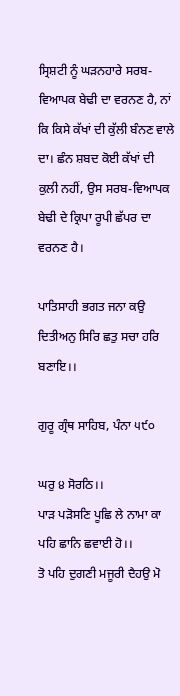ਸ੍ਰਿਸ਼ਟੀ ਨੂੰ ਘੜਨਹਾਰੇ ਸਰਬ-ਵਿਆਪਕ ਬੇਢੀ ਦਾ ਵਰਨਣ ਹੈ, ਨਾਂ ਕਿ ਕਿਸੇ ਕੱਖਾਂ ਦੀ ਕੁੱਲੀ ਬੰਨਣ ਵਾਲੇ ਦਾ। ਛੰਨ ਸ਼ਬਦ ਕੋਈ ਕੱਖਾਂ ਦੀ ਕੁਲੀ ਨਹੀਂ, ਉਸ ਸਰਬ-ਵਿਆਪਕ ਬੇਢੀ ਦੇ ਕ੍ਰਿਪਾ ਰੂਪੀ ਛੱਪਰ ਦਾ ਵਰਨਣ ਹੈ।

ਪਾਤਿਸਾਹੀ ਭਗਤ ਜਨਾ ਕਉ ਦਿਤੀਅਨੁ ਸਿਰਿ ਛਤੁ ਸਚਾ ਹਰਿ ਬਣਾਇ।।

ਗੁਰੂ ਗ੍ਰੰਥ ਸਾਹਿਬ, ਪੰਨਾ ੫੯੦

ਘਰੁ ੪ ਸੋਰਠਿ।।
ਪਾੜ ਪੜੋਸਣਿ ਪੂਛਿ ਲੇ ਨਾਮਾ ਕਾ ਪਹਿ ਛਾਨਿ ਛਵਾਈ ਹੋ।।
ਤੋ ਪਹਿ ਦੁਗਣੀ ਮਜੂਰੀ ਦੈਹਉ ਮੋ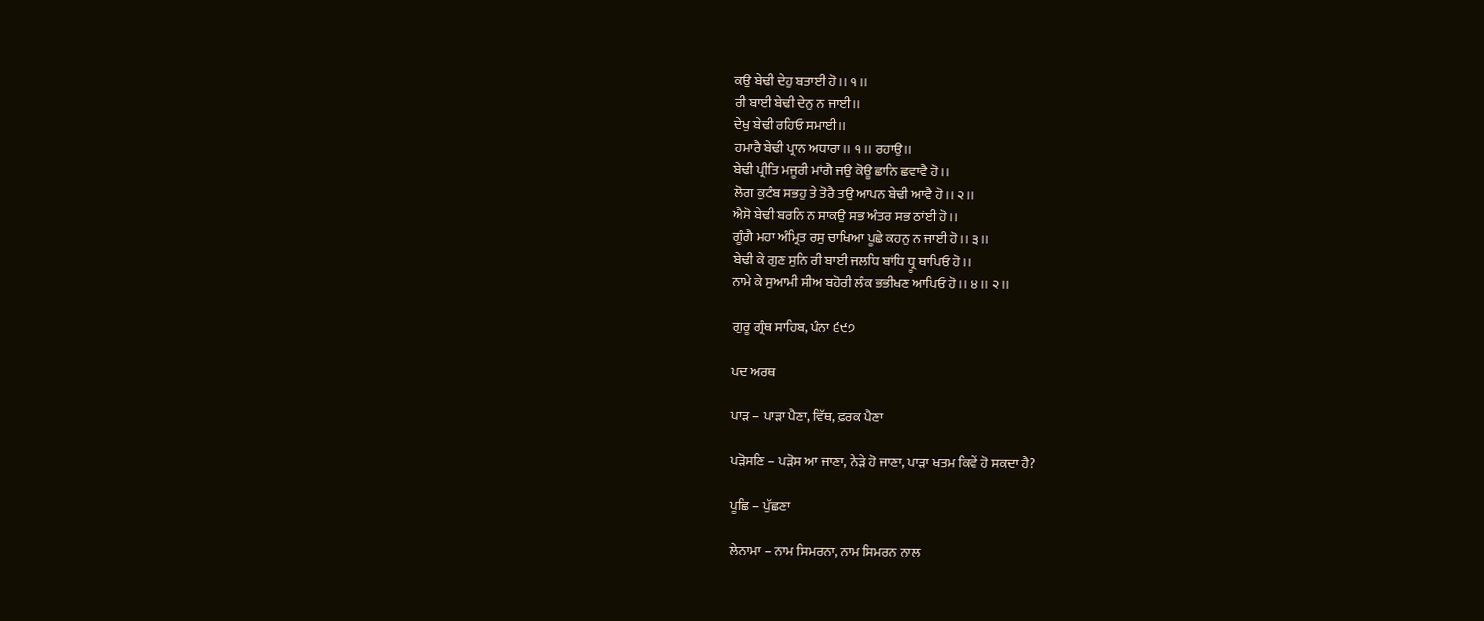ਕਉ ਬੇਢੀ ਦੇਹੁ ਬਤਾਈ ਹੋ।। ੧।।
ਰੀ ਬਾਈ ਬੇਢੀ ਦੇਨੁ ਨ ਜਾਈ।।
ਦੇਖੁ ਬੇਢੀ ਰਹਿਓ ਸਮਾਈ।।
ਹਮਾਰੈ ਬੇਢੀ ਪ੍ਰਾਨ ਅਧਾਰਾ।। ੧।। ਰਹਾਉ।।
ਬੇਢੀ ਪ੍ਰੀਤਿ ਮਜੂਰੀ ਮਾਂਗੈ ਜਉ ਕੋਊ ਛਾਨਿ ਛਵਾਵੈ ਹੋ।।
ਲੋਗ ਕੁਟੰਬ ਸਭਹੁ ਤੇ ਤੋਰੈ ਤਉ ਆਪਨ ਬੇਢੀ ਆਵੈ ਹੋ।। ੨।।
ਐਸੋ ਬੇਢੀ ਬਰਨਿ ਨ ਸਾਕਉ ਸਭ ਅੰਤਰ ਸਭ ਠਾਂਈ ਹੋ।।
ਗੂੰਗੈ ਮਹਾ ਅੰਮ੍ਰਿਤ ਰਸੁ ਚਾਖਿਆ ਪੂਛੇ ਕਹਨੁ ਨ ਜਾਈ ਹੋ।। ੩।।
ਬੇਢੀ ਕੇ ਗੁਣ ਸੁਨਿ ਰੀ ਬਾਈ ਜਲਧਿ ਬਾਂਧਿ ਧ੍ਰੂ ਥਾਪਿਓ ਹੋ।।
ਨਾਮੇ ਕੇ ਸੁਆਮੀ ਸੀਅ ਬਹੋਰੀ ਲੰਕ ਭਭੀਖਣ ਆਪਿਓ ਹੋ।। ੪।। ੨।।

ਗੁਰੂ ਗ੍ਰੰਥ ਸਾਹਿਬ, ਪੰਨਾ ੬੯੭

ਪਦ ਅਰਥ

ਪਾੜ – ਪਾੜਾ ਪੈਣਾ, ਵਿੱਥ, ਫ਼ਰਕ ਪੈਣਾ

ਪੜੋਸਣਿ – ਪੜੋਸ ਆ ਜਾਣਾ, ਨੇੜੇ ਹੋ ਜਾਣਾ, ਪਾੜਾ ਖਤਮ ਕਿਵੇਂ ਹੋ ਸਕਦਾ ਹੈ?

ਪੂਛਿ – ਪੁੱਛਣਾ

ਲੇਨਾਮਾ – ਨਾਮ ਸਿਮਰਨਾ, ਨਾਮ ਸਿਮਰਨ ਨਾਲ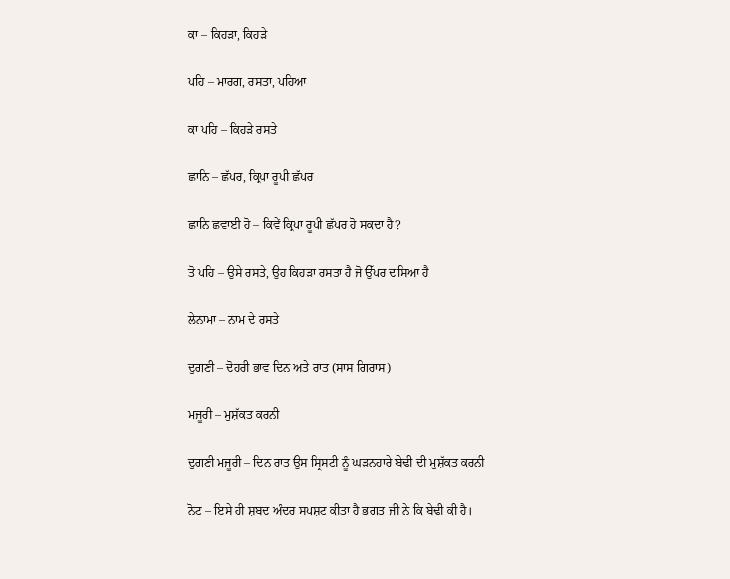ਕਾ – ਕਿਹੜਾ, ਕਿਹੜੇ

ਪਹਿ – ਮਾਰਗ, ਰਸਤਾ, ਪਹਿਆ

ਕਾ ਪਹਿ – ਕਿਹੜੇ ਰਸਤੇ

ਛਾਨਿ – ਛੱਪਰ, ਕ੍ਰਿਪਾ ਰੂਪੀ ਛੱਪਰ

ਛਾਨਿ ਛਵਾਈ ਹੋ – ਕਿਵੇਂ ਕ੍ਰਿਪਾ ਰੂਪੀ ਛੱਪਰ ਹੋ ਸਕਦਾ ਹੈ?

ਤੋ ਪਹਿ – ਉਸੇ ਰਸਤੇ, ਉਹ ਕਿਹੜਾ ਰਸਤਾ ਹੈ ਜੋ ਉੱਪਰ ਦਸਿਆ ਹੈ

ਲੇਨਾਮਾ – ਨਾਮ ਦੇ ਰਸਤੇ

ਦੁਗਣੀ – ਦੋਹਰੀ ਭਾਵ ਦਿਨ ਅਤੇ ਰਾਤ (ਸਾਸ ਗਿਰਾਸ)

ਮਜੂਰੀ – ਮੁਸ਼ੱਕਤ ਕਰਨੀ

ਦੁਗਣੀ ਮਜੂਰੀ – ਦਿਨ ਰਾਤ ਉਸ ਸ੍ਰਿਸਟੀ ਨੂੰ ਘੜਨਹਾਰੇ ਬੇਢੀ ਦੀ ਮੁਸ਼ੱਕਤ ਕਰਨੀ

ਨੋਟ – ਇਸੇ ਹੀ ਸ਼ਬਦ ਅੰਦਰ ਸਪਸ਼ਟ ਕੀਤਾ ਹੈ ਭਗਤ ਜੀ ਨੇ ਕਿ ਬੇਢੀ ਕੀ ਹੈ।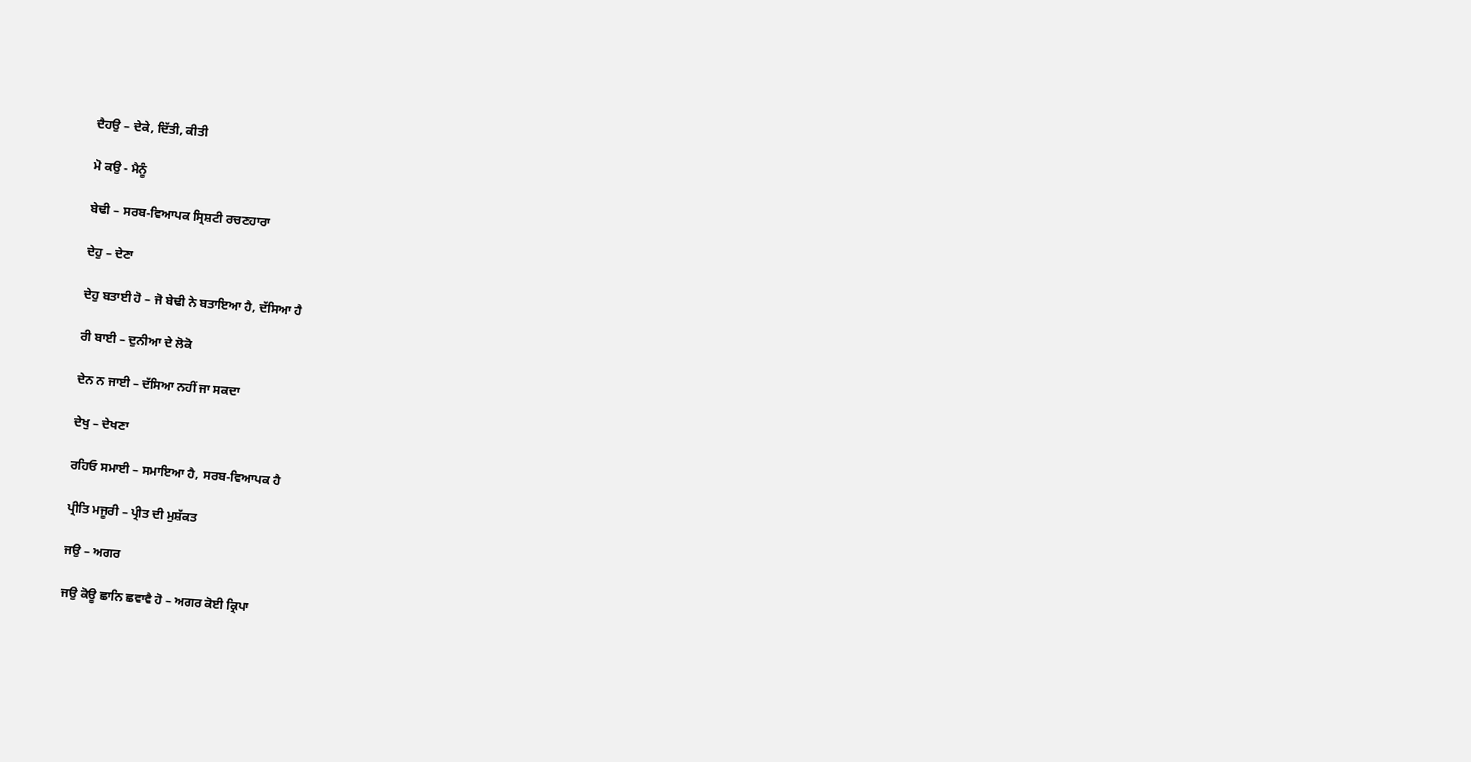ਦੈਹਉ – ਦੇਕੇ, ਦਿੱਤੀ, ਕੀਤੀ

ਮੋ ਕਉ - ਮੈਨੂੰ

ਬੇਢੀ – ਸਰਬ-ਵਿਆਪਕ ਸ੍ਰਿਸ਼ਟੀ ਰਚਣਹਾਰਾ

ਦੇਹੁ – ਦੇਣਾ

ਦੇਹੁ ਬਤਾਈ ਹੋ – ਜੋ ਬੇਢੀ ਨੇ ਬਤਾਇਆ ਹੈ, ਦੱਸਿਆ ਹੈ

ਰੀ ਬਾਈ – ਦੁਨੀਆ ਦੇ ਲੋਕੋ

ਦੇਨ ਨ ਜਾਈ – ਦੱਸਿਆ ਨਹੀਂ ਜਾ ਸਕਦਾ

ਦੇਖੁ – ਦੇਖਣਾ

ਰਹਿਓ ਸਮਾਈ – ਸਮਾਇਆ ਹੈ, ਸਰਬ-ਵਿਆਪਕ ਹੈ

ਪ੍ਰੀਤਿ ਮਜੂਰੀ – ਪ੍ਰੀਤ ਦੀ ਮੁਸ਼ੱਕਤ

ਜਉ – ਅਗਰ

ਜਉ ਕੋਊ ਛਾਨਿ ਛਵਾਵੈ ਹੋ – ਅਗਰ ਕੋਈ ਕ੍ਰਿਪਾ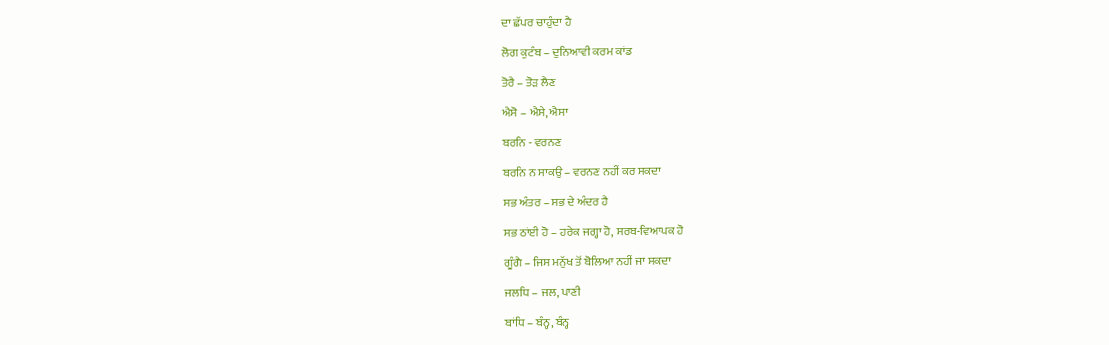ਦਾ ਛੱਪਰ ਚਾਹੁੰਦਾ ਹੈ

ਲੋਗ ਕੁਟੰਬ – ਦੁਨਿਆਵੀ ਕਰਮ ਕਾਂਡ

ਤੋਰੈ – ਤੋੜ ਲੈਣ

ਐਸੋ – ਐਸੇ, ਐਸਾ

ਬਰਨਿ - ਵਰਨਣ

ਬਰਨਿ ਨ ਸਾਕਉ – ਵਰਨਣ ਨਹੀਂ ਕਰ ਸਕਦਾ

ਸਭ ਅੰਤਰ – ਸਭ ਦੇ ਅੰਦਰ ਹੈ

ਸਭ ਠਾਂਈ ਹੋ – ਹਰੇਕ ਜਗ੍ਹਾ ਹੋ, ਸਰਬ-ਵਿਆਪਕ ਹੋ

ਗੂੰਗੈ – ਜਿਸ ਮਨੁੱਖ ਤੋਂ ਬੋਲਿਆ ਨਹੀਂ ਜਾ ਸਕਦਾ

ਜਲਧਿ – ਜਲ, ਪਾਣੀ

ਬਾਂਧਿ – ਬੰਨ੍ਹ, ਬੰਨ੍ਹ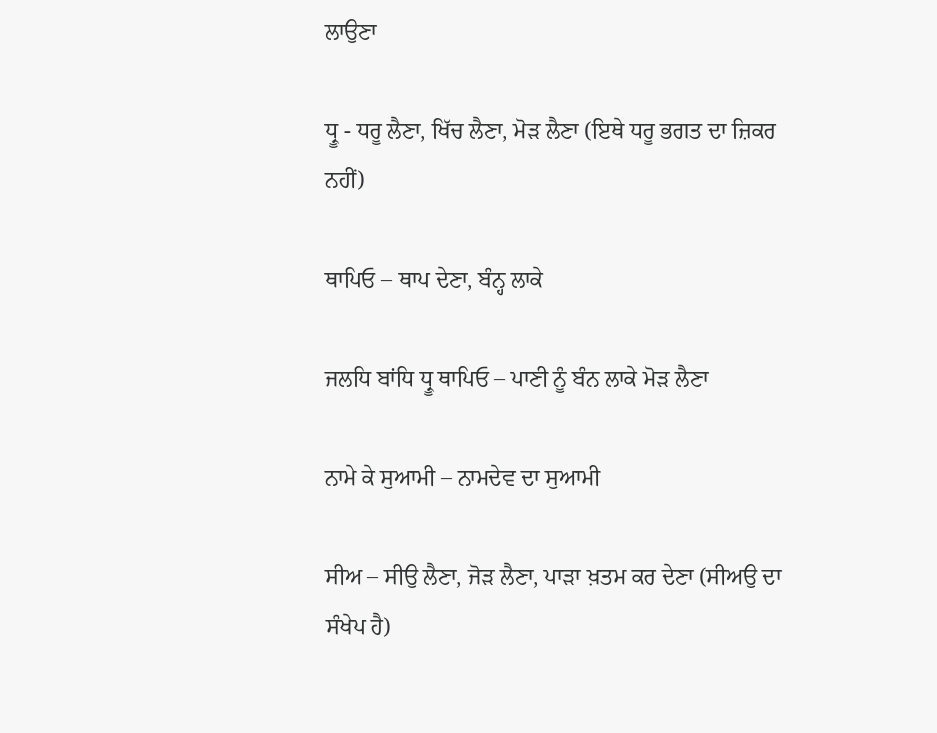ਲਾਉਣਾ

ਧ੍ਰੂ - ਧਰੂ ਲੈਣਾ, ਖਿੱਚ ਲੈਣਾ, ਮੋੜ ਲੈਣਾ (ਇਥੇ ਧਰੂ ਭਗਤ ਦਾ ਜ਼ਿਕਰ ਨਹੀਂ)

ਥਾਪਿਓ – ਥਾਪ ਦੇਣਾ, ਬੰਨ੍ਹ ਲਾਕੇ

ਜਲਧਿ ਬਾਂਧਿ ਧ੍ਰੂ ਥਾਪਿਓ – ਪਾਣੀ ਨੂੰ ਬੰਨ ਲਾਕੇ ਮੋੜ ਲੈਣਾ

ਨਾਮੇ ਕੇ ਸੁਆਮੀ – ਨਾਮਦੇਵ ਦਾ ਸੁਆਮੀ

ਸੀਅ – ਸੀਉ ਲੈਣਾ, ਜੋੜ ਲੈਣਾ, ਪਾੜਾ ਖ਼ਤਮ ਕਰ ਦੇਣਾ (ਸੀਅਉ ਦਾ ਸੰਖੇਪ ਹੈ)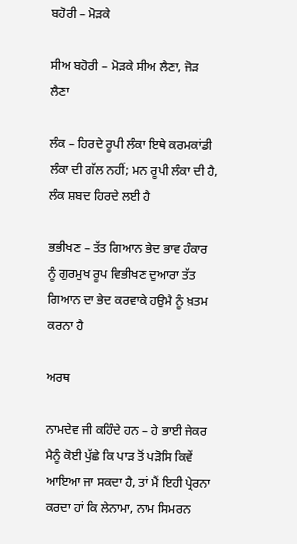ਬਹੋਰੀ – ਮੋੜਕੇ

ਸੀਅ ਬਹੋਰੀ – ਮੋੜਕੇ ਸੀਅ ਲੈਣਾ, ਜੋੜ ਲੈਣਾ

ਲੰਕ – ਹਿਰਦੇ ਰੂਪੀ ਲੰਕਾ ਇਥੇ ਕਰਮਕਾਂਡੀ ਲੰਕਾ ਦੀ ਗੱਲ ਨਹੀਂ; ਮਨ ਰੂਪੀ ਲੰਕਾ ਦੀ ਹੈ, ਲੰਕ ਸ਼ਬਦ ਹਿਰਦੇ ਲਈ ਹੈ

ਭਭੀਖਣ – ਤੱਤ ਗਿਆਨ ਭੇਦ ਭਾਵ ਹੰਕਾਰ ਨੂੰ ਗੁਰਮੁਖ ਰੂਪ ਵਿਭੀਖਣ ਦੁਆਰਾ ਤੱਤ ਗਿਆਨ ਦਾ ਭੇਦ ਕਰਵਾਕੇ ਹਉਮੈ ਨੂੰ ਖ਼ਤਮ ਕਰਨਾ ਹੈ

ਅਰਥ

ਨਾਮਦੇਵ ਜੀ ਕਹਿੰਦੇ ਹਨ – ਹੇ ਭਾਈ ਜੇਕਰ ਮੈਨੂੰ ਕੋਈ ਪੁੱਛੇ ਕਿ ਪਾੜ ਤੋਂ ਪੜੋਸਿ ਕਿਵੇਂ ਆਇਆ ਜਾ ਸਕਦਾ ਹੈ, ਤਾਂ ਮੈਂ ਇਹੀ ਪ੍ਰੇਰਨਾ ਕਰਦਾ ਹਾਂ ਕਿ ਲੇਨਾਮਾ, ਨਾਮ ਸਿਮਰਨ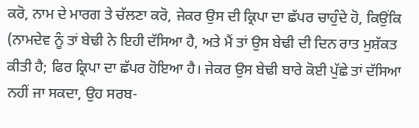ਕਰੋ, ਨਾਮ ਦੇ ਮਾਰਗ ਤੇ ਚੱਲਣਾ ਕਰੋ, ਜੇਕਰ ਉਸ ਦੀ ਕ੍ਰਿਪਾ ਦਾ ਛੱਪਰ ਚਾਹੁੰਦੇ ਹੋ, ਕਿਉਂਕਿ (ਨਾਮਦੇਵ ਨੂੰ ਤਾਂ ਬੇਢੀ ਨੇ ਇਹੀ ਦੱਸਿਆ ਹੈ, ਅਤੇ ਮੈਂ ਤਾਂ ਉਸ ਬੇਢੀ ਦੀ ਦਿਨ ਰਾਤ ਮੁਸ਼ੱਕਤ ਕੀਤੀ ਹੈ; ਫਿਰ ਕ੍ਰਿਪਾ ਦਾ ਛੱਪਰ ਹੋਇਆ ਹੈ। ਜੇਕਰ ਉਸ ਬੇਢੀ ਬਾਰੇ ਕੋਈ ਪੁੱਛੇ ਤਾਂ ਦੱਸਿਆ ਨਹੀਂ ਜਾ ਸਕਦਾ, ਉਹ ਸਰਬ-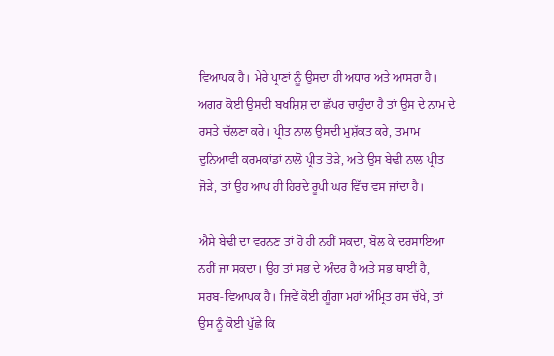ਵਿਆਪਕ ਹੈ। ਮੇਰੇ ਪ੍ਰਾਣਾਂ ਨੂੰ ਉਸਦਾ ਹੀ ਅਧਾਰ ਅਤੇ ਆਸਰਾ ਹੈ। ਅਗਰ ਕੋਈ ਉਸਦੀ ਬਖਸ਼ਿਸ਼ ਦਾ ਛੱਪਰ ਚਾਹੁੰਦਾ ਹੈ ਤਾਂ ਉਸ ਦੇ ਨਾਮ ਦੇ ਰਸਤੇ ਚੱਲਣਾ ਕਰੇ। ਪ੍ਰੀਤ ਨਾਲ ਉਸਦੀ ਮੁਸ਼ੱਕਤ ਕਰੇ, ਤਮਾਮ ਦੁਨਿਆਵੀ ਕਰਮਕਾਂਡਾਂ ਨਾਲੋ ਪ੍ਰੀਤ ਤੋੜੇ, ਅਤੇ ਉਸ ਬੇਢੀ ਨਾਲ ਪ੍ਰੀਤ ਜੋੜੇ, ਤਾਂ ਉਹ ਆਪ ਹੀ ਹਿਰਦੇ ਰੂਪੀ ਘਰ ਵਿੱਚ ਵਸ ਜਾਂਦਾ ਹੈ।

ਐਸੇ ਬੇਢੀ ਦਾ ਵਰਨਣ ਤਾਂ ਹੋ ਹੀ ਨਹੀਂ ਸਕਦਾ, ਬੋਲ ਕੇ ਦਰਸਾਇਆ ਨਹੀਂ ਜਾ ਸਕਦਾ। ਉਹ ਤਾਂ ਸਭ ਦੇ ਅੰਦਰ ਹੈ ਅਤੇ ਸਭ ਥਾਈਂ ਹੈ, ਸਰਬ-ਵਿਆਪਕ ਹੈ। ਜਿਵੇਂ ਕੋਈ ਗੂੰਗਾ ਮਹਾਂ ਅੰਮ੍ਰਿਤ ਰਸ ਚੱਖੇ, ਤਾਂ ਉਸ ਨੂੰ ਕੋਈ ਪੁੱਛੇ ਕਿ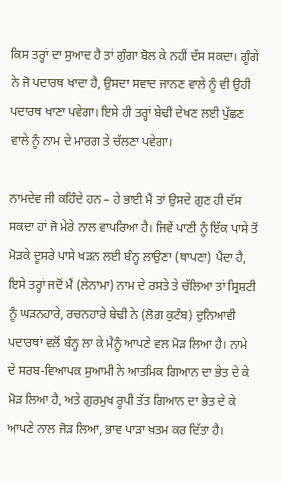ਕਿਸ ਤਰ੍ਹਾਂ ਦਾ ਸੁਆਦ ਹੈ ਤਾਂ ਗੁੰਗਾ ਬੋਲ ਕੇ ਨਹੀਂ ਦੱਸ ਸਕਦਾ। ਗੂੰਗੇ ਨੇ ਜੋ ਪਦਾਰਥ ਖਾਦਾ ਹੈ, ਉਸਦਾ ਸਵਾਦ ਜਾਨਣ ਵਾਲੇ ਨੂੰ ਵੀ ਉਹੀ ਪਦਾਰਥ ਖਾਣਾ ਪਵੇਗਾ। ਇਸੇ ਹੀ ਤਰ੍ਹਾਂ ਬੇਢੀ ਦੇਖਣ ਲਈ ਪੁੱਛਣ ਵਾਲੇ ਨੂੰ ਨਾਮ ਦੇ ਮਾਰਗ ਤੇ ਚੱਲਣਾ ਪਵੇਗਾ।

ਨਾਮਦੇਵ ਜੀ ਕਹਿੰਦੇ ਹਨ – ਹੇ ਭਾਈ ਮੈਂ ਤਾਂ ਉਸਦੇ ਗੁਣ ਹੀ ਦੱਸ ਸਕਦਾ ਹਾਂ ਜੋ ਮੇਰੇ ਨਾਲ ਵਾਪਰਿਆ ਹੈ। ਜਿਵੇਂ ਪਾਣੀ ਨੂੰ ਇੱਕ ਪਾਸੇ ਤੋਂ ਮੋੜਕੇ ਦੂਸਰੇ ਪਾਸੇ ਖੜਨ ਲਈ ਬੰਨ੍ਹ ਲਾਉਣਾ (ਥਾਪਣਾ) ਪੈਂਦਾ ਹੈ, ਇਸੇ ਤਰ੍ਹਾਂ ਜਦੋਂ ਮੈਂ (ਲੇਨਾਮਾ) ਨਾਮ ਦੇ ਰਸਤੇ ਤੇ ਚੱਲਿਆ ਤਾਂ ਸ੍ਰਿਸ਼ਟੀ ਨੂੰ ਘੜਨਹਾਰੇ, ਰਚਨਹਾਰੇ ਬੇਢੀ ਨੇ (ਲੋਗ ਕੁਟੰਬ) ਦੁਨਿਆਵੀ ਪਦਾਰਥਾਂ ਵਲੋਂ ਬੰਨ੍ਹ ਲਾ ਕੇ ਮੈਨੂੰ ਆਪਣੇ ਵਲ ਮੋੜ ਲਿਆ ਹੈ। ਨਾਮੇ ਦੇ ਸਰਬ-ਵਿਆਪਕ ਸੁਆਮੀ ਨੇ ਆਤਮਿਕ ਗਿਆਨ ਦਾ ਭੇਤ ਦੇ ਕੇ ਮੋੜ ਲਿਆ ਹੈ, ਅਤੇ ਗੁਰਮੁਖ ਰੂਪੀ ਤੱਤ ਗਿਆਨ ਦਾ ਭੇਤ ਦੇ ਕੇ ਆਪਣੇ ਨਾਲ ਜੋੜ ਲਿਆ, ਭਾਵ ਪਾੜਾ ਖ਼ਤਮ ਕਰ ਦਿੱਤਾ ਹੈ।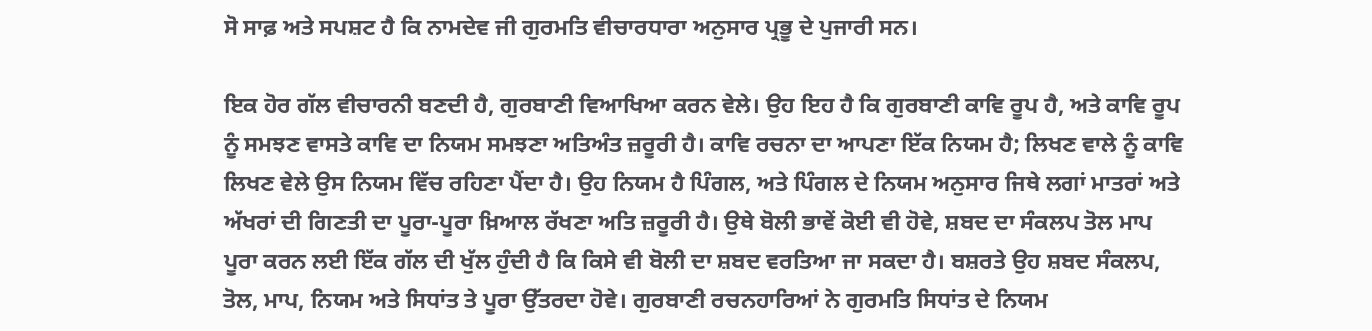ਸੋ ਸਾਫ਼ ਅਤੇ ਸਪਸ਼ਟ ਹੈ ਕਿ ਨਾਮਦੇਵ ਜੀ ਗੁਰਮਤਿ ਵੀਚਾਰਧਾਰਾ ਅਨੁਸਾਰ ਪ੍ਰਭੂ ਦੇ ਪੁਜਾਰੀ ਸਨ।

ਇਕ ਹੋਰ ਗੱਲ ਵੀਚਾਰਨੀ ਬਣਦੀ ਹੈ, ਗੁਰਬਾਣੀ ਵਿਆਖਿਆ ਕਰਨ ਵੇਲੇ। ਉਹ ਇਹ ਹੈ ਕਿ ਗੁਰਬਾਣੀ ਕਾਵਿ ਰੂਪ ਹੈ, ਅਤੇ ਕਾਵਿ ਰੂਪ ਨੂੰ ਸਮਝਣ ਵਾਸਤੇ ਕਾਵਿ ਦਾ ਨਿਯਮ ਸਮਝਣਾ ਅਤਿਅੰਤ ਜ਼ਰੂਰੀ ਹੈ। ਕਾਵਿ ਰਚਨਾ ਦਾ ਆਪਣਾ ਇੱਕ ਨਿਯਮ ਹੈ; ਲਿਖਣ ਵਾਲੇ ਨੂੰ ਕਾਵਿ ਲਿਖਣ ਵੇਲੇ ਉਸ ਨਿਯਮ ਵਿੱਚ ਰਹਿਣਾ ਪੈਂਦਾ ਹੈ। ਉਹ ਨਿਯਮ ਹੈ ਪਿੰਗਲ, ਅਤੇ ਪਿੰਗਲ ਦੇ ਨਿਯਮ ਅਨੁਸਾਰ ਜਿਥੇ ਲਗਾਂ ਮਾਤਰਾਂ ਅਤੇ ਅੱਖਰਾਂ ਦੀ ਗਿਣਤੀ ਦਾ ਪੂਰਾ-ਪੂਰਾ ਖ਼ਿਆਲ ਰੱਖਣਾ ਅਤਿ ਜ਼ਰੂਰੀ ਹੈ। ਉਥੇ ਬੋਲੀ ਭਾਵੇਂ ਕੋਈ ਵੀ ਹੋਵੇ, ਸ਼ਬਦ ਦਾ ਸੰਕਲਪ ਤੋਲ ਮਾਪ ਪੂਰਾ ਕਰਨ ਲਈ ਇੱਕ ਗੱਲ ਦੀ ਖੁੱਲ ਹੁੰਦੀ ਹੈ ਕਿ ਕਿਸੇ ਵੀ ਬੋਲੀ ਦਾ ਸ਼ਬਦ ਵਰਤਿਆ ਜਾ ਸਕਦਾ ਹੈ। ਬਸ਼ਰਤੇ ਉਹ ਸ਼ਬਦ ਸੰਕਲਪ, ਤੋਲ, ਮਾਪ, ਨਿਯਮ ਅਤੇ ਸਿਧਾਂਤ ਤੇ ਪੂਰਾ ਉੱਤਰਦਾ ਹੋਵੇ। ਗੁਰਬਾਣੀ ਰਚਨਹਾਰਿਆਂ ਨੇ ਗੁਰਮਤਿ ਸਿਧਾਂਤ ਦੇ ਨਿਯਮ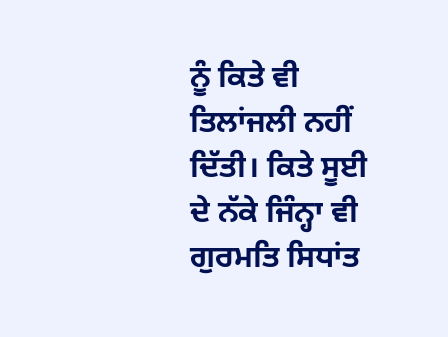ਨੂੰ ਕਿਤੇ ਵੀ ਤਿਲਾਂਜਲੀ ਨਹੀਂ ਦਿੱਤੀ। ਕਿਤੇ ਸੂਈ ਦੇ ਨੱਕੇ ਜਿੰਨ੍ਹਾ ਵੀ ਗੁਰਮਤਿ ਸਿਧਾਂਤ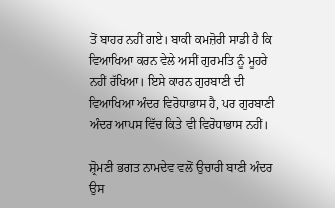ਤੋਂ ਬਾਹਰ ਨਹੀਂ ਗਏ। ਬਾਕੀ ਕਮਜ਼ੋਰੀ ਸਾਡੀ ਹੈ ਕਿ ਵਿਆਖਿਆ ਕਰਨ ਵੇਲੇ ਅਸੀਂ ਗੁਰਮਤਿ ਨੂੰ ਮੂਹਰੇ ਨਹੀਂ ਰੱਖਿਆ। ਇਸੇ ਕਾਰਨ ਗੁਰਬਾਣੀ ਦੀ ਵਿਆਖਿਆ ਅੰਦਰ ਵਿਰੋਧਾਭਾਸ ਹੈ, ਪਰ ਗੁਰਬਾਣੀ ਅੰਦਰ ਆਪਸ ਵਿੱਚ ਕਿਤੇ ਵੀ ਵਿਰੋਧਾਭਾਸ ਨਹੀਂ।

ਸ਼੍ਰੋਮਣੀ ਭਗਤ ਨਾਮਦੇਵ ਵਲੋਂ ਉਚਾਰੀ ਬਾਣੀ ਅੰਦਰ ਉਸ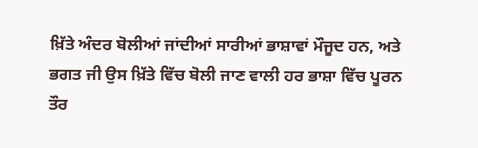ਖ਼ਿੱਤੇ ਅੰਦਰ ਬੋਲੀਆਂ ਜਾਂਦੀਆਂ ਸਾਰੀਆਂ ਭਾਸ਼ਾਵਾਂ ਮੌਜੂਦ ਹਨ, ਅਤੇ ਭਗਤ ਜੀ ਉਸ ਖ਼ਿੱਤੇ ਵਿੱਚ ਬੋਲੀ ਜਾਣ ਵਾਲੀ ਹਰ ਭਾਸ਼ਾ ਵਿੱਚ ਪੂਰਨ ਤੌਰ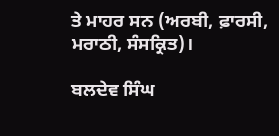ਤੇ ਮਾਹਰ ਸਨ (ਅਰਬੀ, ਫ਼ਾਰਸੀ, ਮਰਾਠੀ, ਸੰਸਕ੍ਰਿਤ)।

ਬਲਦੇਵ ਸਿੰਘ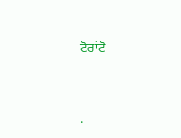ਟੋਰਾਂਟੋ




.